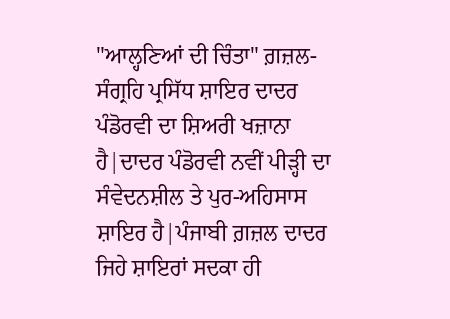"ਆਲ੍ਹਣਿਆਂ ਦੀ ਚਿੰਤਾ" ਗ਼ਜ਼ਲ-ਸੰਗ੍ਰਹਿ ਪ੍ਰਸਿੱਧ ਸ਼ਾਇਰ ਦਾਦਰ ਪੰਡੋਰਵੀ ਦਾ ਸ਼ਿਅਰੀ ਖਜ਼ਾਨਾ ਹੈ|ਦਾਦਰ ਪੰਡੋਰਵੀ ਨਵੀਂ ਪੀੜ੍ਹੀ ਦਾ ਸੰਵੇਦਨਸ਼ੀਲ ਤੇ ਪੁਰ-ਅਹਿਸਾਸ ਸ਼ਾਇਰ ਹੈ|ਪੰਜਾਬੀ ਗ਼ਜ਼ਲ ਦਾਦਰ ਜਿਹੇ ਸ਼ਾਇਰਾਂ ਸਦਕਾ ਹੀ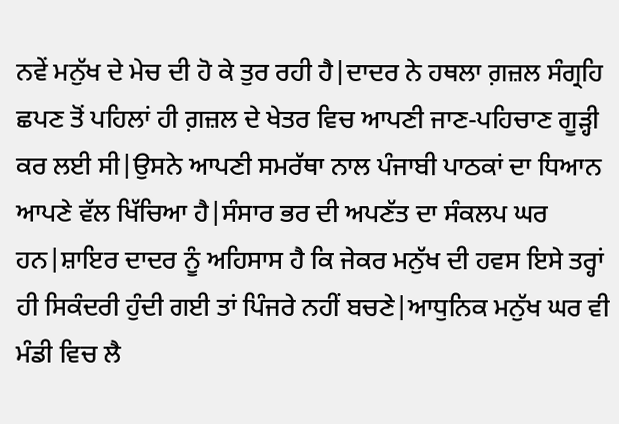ਨਵੇਂ ਮਨੁੱਖ ਦੇ ਮੇਚ ਦੀ ਹੋ ਕੇ ਤੁਰ ਰਹੀ ਹੈ|ਦਾਦਰ ਨੇ ਹਥਲਾ ਗ਼ਜ਼ਲ ਸੰਗ੍ਰਹਿ ਛਪਣ ਤੋਂ ਪਹਿਲਾਂ ਹੀ ਗ਼ਜ਼ਲ ਦੇ ਖੇਤਰ ਵਿਚ ਆਪਣੀ ਜਾਣ-ਪਹਿਚਾਣ ਗੂੜ੍ਹੀ ਕਰ ਲਈ ਸੀ|ਉਸਨੇ ਆਪਣੀ ਸਮਰੱਥਾ ਨਾਲ ਪੰਜਾਬੀ ਪਾਠਕਾਂ ਦਾ ਧਿਆਨ ਆਪਣੇ ਵੱਲ ਖਿੱਚਿਆ ਹੈ|ਸੰਸਾਰ ਭਰ ਦੀ ਅਪਣੱਤ ਦਾ ਸੰਕਲਪ ਘਰ ਹਨ|ਸ਼ਾਇਰ ਦਾਦਰ ਨੂੰ ਅਹਿਸਾਸ ਹੈ ਕਿ ਜੇਕਰ ਮਨੁੱਖ ਦੀ ਹਵਸ ਇਸੇ ਤਰ੍ਹਾਂ ਹੀ ਸਿਕੰਦਰੀ ਹੁੰਦੀ ਗਈ ਤਾਂ ਪਿੰਜਰੇ ਨਹੀਂ ਬਚਣੇ|ਆਧੁਨਿਕ ਮਨੁੱਖ ਘਰ ਵੀ ਮੰਡੀ ਵਿਚ ਲੈ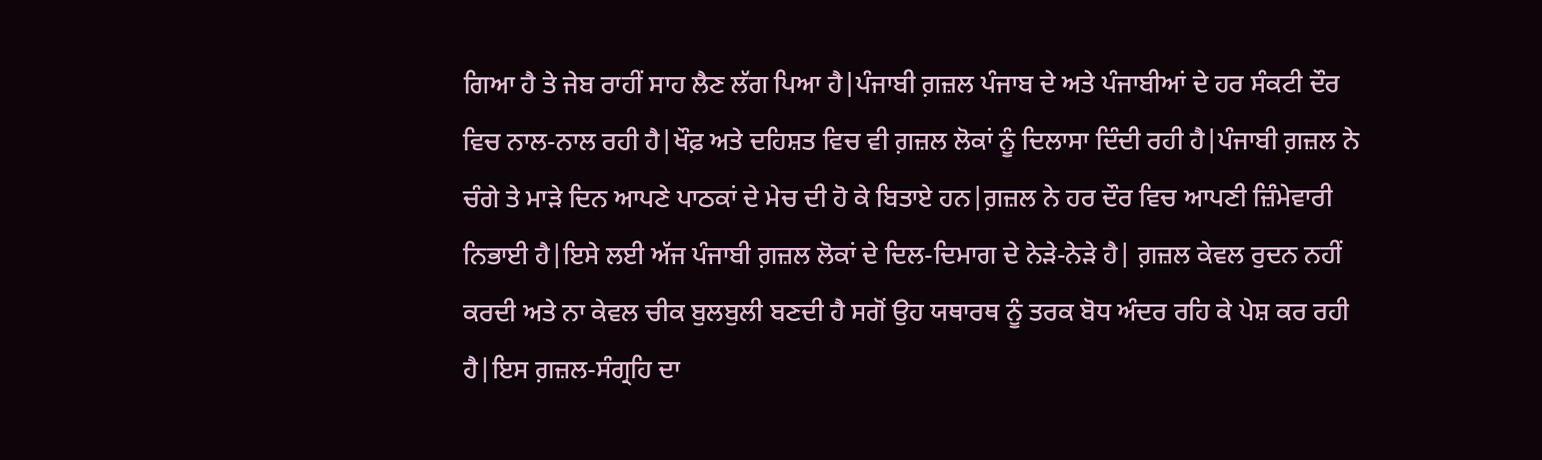ਗਿਆ ਹੈ ਤੇ ਜੇਬ ਰਾਹੀਂ ਸਾਹ ਲੈਣ ਲੱਗ ਪਿਆ ਹੈ|ਪੰਜਾਬੀ ਗ਼ਜ਼ਲ ਪੰਜਾਬ ਦੇ ਅਤੇ ਪੰਜਾਬੀਆਂ ਦੇ ਹਰ ਸੰਕਟੀ ਦੌਰ ਵਿਚ ਨਾਲ-ਨਾਲ ਰਹੀ ਹੈ|ਖੌਫ਼ ਅਤੇ ਦਹਿਸ਼ਤ ਵਿਚ ਵੀ ਗ਼ਜ਼ਲ ਲੋਕਾਂ ਨੂੰ ਦਿਲਾਸਾ ਦਿੰਦੀ ਰਹੀ ਹੈ|ਪੰਜਾਬੀ ਗ਼ਜ਼ਲ ਨੇ ਚੰਗੇ ਤੇ ਮਾੜੇ ਦਿਨ ਆਪਣੇ ਪਾਠਕਾਂ ਦੇ ਮੇਚ ਦੀ ਹੋ ਕੇ ਬਿਤਾਏ ਹਨ|ਗ਼ਜ਼ਲ ਨੇ ਹਰ ਦੌਰ ਵਿਚ ਆਪਣੀ ਜ਼ਿੰਮੇਵਾਰੀ ਨਿਭਾਈ ਹੈ|ਇਸੇ ਲਈ ਅੱਜ ਪੰਜਾਬੀ ਗ਼ਜ਼ਲ ਲੋਕਾਂ ਦੇ ਦਿਲ-ਦਿਮਾਗ ਦੇ ਨੇੜੇ-ਨੇੜੇ ਹੈ| ਗ਼ਜ਼ਲ ਕੇਵਲ ਰੁਦਨ ਨਹੀਂ ਕਰਦੀ ਅਤੇ ਨਾ ਕੇਵਲ ਚੀਕ ਬੁਲਬੁਲੀ ਬਣਦੀ ਹੈ ਸਗੋਂ ਉਹ ਯਥਾਰਥ ਨੂੰ ਤਰਕ ਬੋਧ ਅੰਦਰ ਰਹਿ ਕੇ ਪੇਸ਼ ਕਰ ਰਹੀ ਹੈ|ਇਸ ਗ਼ਜ਼ਲ-ਸੰਗ੍ਰਹਿ ਦਾ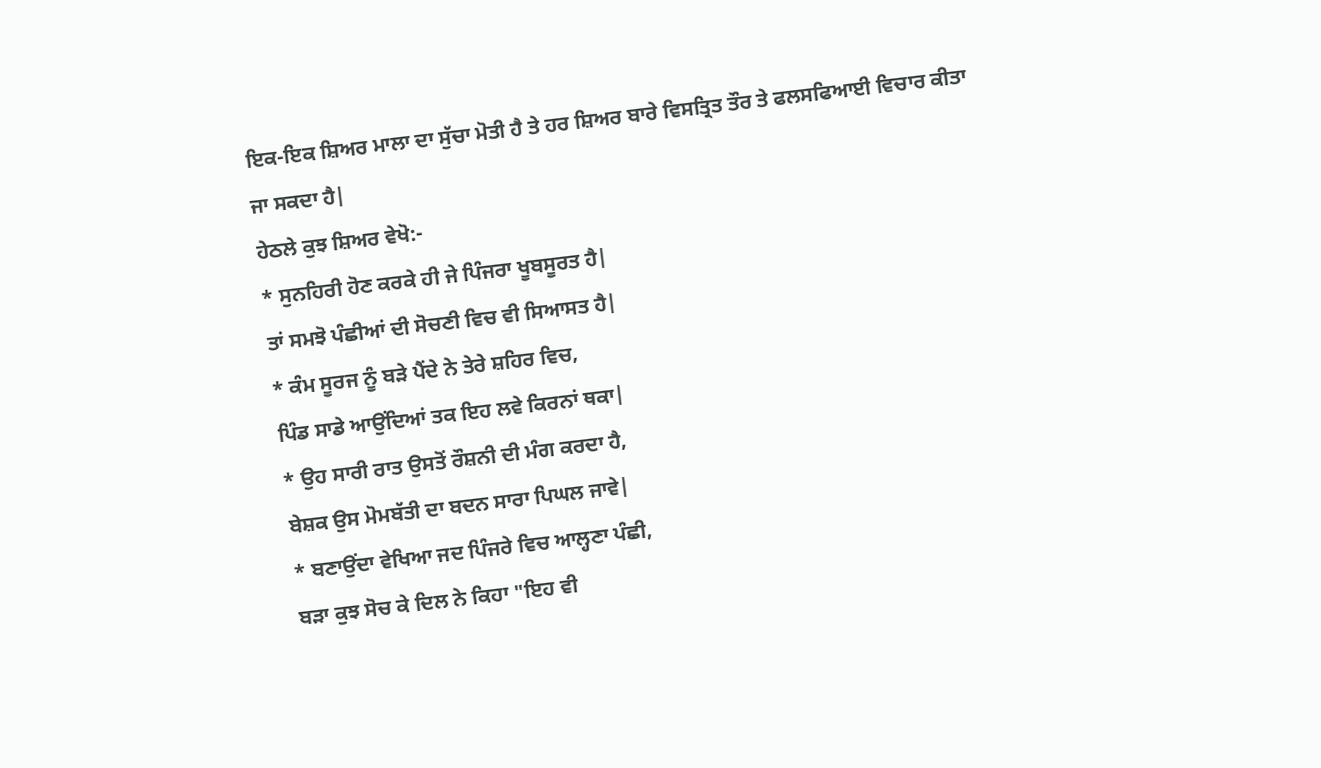ਇਕ-ਇਕ ਸ਼ਿਅਰ ਮਾਲਾ ਦਾ ਸੁੱਚਾ ਮੋਤੀ ਹੈ ਤੇ ਹਰ ਸ਼ਿਅਰ ਬਾਰੇ ਵਿਸਤ੍ਰਿਤ ਤੌਰ ਤੇ ਫਲਸਫਿਆਈ ਵਿਚਾਰ ਕੀਤਾ ਜਾ ਸਕਦਾ ਹੈ|
ਹੇਠਲੇ ਕੁਝ ਸ਼ਿਅਰ ਵੇਖੋ:-
* ਸੁਨਹਿਰੀ ਹੋਣ ਕਰਕੇ ਹੀ ਜੇ ਪਿੰਜਰਾ ਖੂਬਸੂਰਤ ਹੈ|
ਤਾਂ ਸਮਝੋ ਪੰਛੀਆਂ ਦੀ ਸੋਚਣੀ ਵਿਚ ਵੀ ਸਿਆਸਤ ਹੈ|
* ਕੰਮ ਸੂਰਜ ਨੂੰ ਬੜੇ ਪੈਂਦੇ ਨੇ ਤੇਰੇ ਸ਼ਹਿਰ ਵਿਚ,
ਪਿੰਡ ਸਾਡੇ ਆਉਂਦਿਆਂ ਤਕ ਇਹ ਲਵੇ ਕਿਰਨਾਂ ਥਕਾ|
* ਉਹ ਸਾਰੀ ਰਾਤ ਉਸਤੋਂ ਰੌਸ਼ਨੀ ਦੀ ਮੰਗ ਕਰਦਾ ਹੈ,
ਬੇਸ਼ਕ ਉਸ ਮੋਮਬੱਤੀ ਦਾ ਬਦਨ ਸਾਰਾ ਪਿਘਲ ਜਾਵੇ|
* ਬਣਾਉਂਦਾ ਵੇਖਿਆ ਜਦ ਪਿੰਜਰੇ ਵਿਚ ਆਲ੍ਹਣਾ ਪੰਛੀ,
ਬੜਾ ਕੁਝ ਸੋਚ ਕੇ ਦਿਲ ਨੇ ਕਿਹਾ "ਇਹ ਵੀ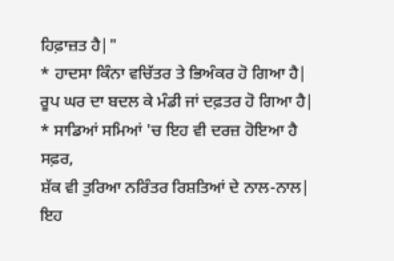ਹਿਫ਼ਾਜ਼ਤ ਹੈ|"
* ਹਾਦਸਾ ਕਿੰਨਾ ਵਚਿੱਤਰ ਤੇ ਭਿਅੰਕਰ ਹੋ ਗਿਆ ਹੈ|
ਰੂਪ ਘਰ ਦਾ ਬਦਲ ਕੇ ਮੰਡੀ ਜਾਂ ਦਫ਼ਤਰ ਹੋ ਗਿਆ ਹੈ|
* ਸਾਡਿਆਂ ਸਮਿਆਂ 'ਚ ਇਹ ਵੀ ਦਰਜ਼ ਹੋਇਆ ਹੈ ਸਫ਼ਰ,
ਸ਼ੱਕ ਵੀ ਤੁਰਿਆ ਨਰਿੰਤਰ ਰਿਸ਼ਤਿਆਂ ਦੇ ਨਾਲ-ਨਾਲ|
ਇਹ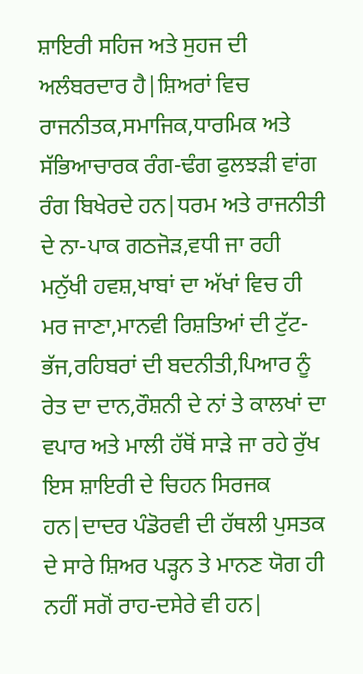ਸ਼ਾਇਰੀ ਸਹਿਜ ਅਤੇ ਸੁਹਜ ਦੀ ਅਲੰਬਰਦਾਰ ਹੈ|ਸ਼ਿਅਰਾਂ ਵਿਚ ਰਾਜਨੀਤਕ,ਸਮਾਜਿਕ,ਧਾਰਮਿਕ ਅਤੇ ਸੱਭਿਆਚਾਰਕ ਰੰਗ-ਢੰਗ ਫੁਲਝੜੀ ਵਾਂਗ ਰੰਗ ਬਿਖੇਰਦੇ ਹਨ|ਧਰਮ ਅਤੇ ਰਾਜਨੀਤੀ ਦੇ ਨਾ-ਪਾਕ ਗਠਜੋੜ,ਵਧੀ ਜਾ ਰਹੀ ਮਨੁੱਖੀ ਹਵਸ਼,ਖਾਬਾਂ ਦਾ ਅੱਖਾਂ ਵਿਚ ਹੀ ਮਰ ਜਾਣਾ,ਮਾਨਵੀ ਰਿਸ਼ਤਿਆਂ ਦੀ ਟੁੱਟ-ਭੱਜ,ਰਹਿਬਰਾਂ ਦੀ ਬਦਨੀਤੀ,ਪਿਆਰ ਨੂੰ ਰੇਤ ਦਾ ਦਾਨ,ਰੌਸ਼ਨੀ ਦੇ ਨਾਂ ਤੇ ਕਾਲਖਾਂ ਦਾ ਵਪਾਰ ਅਤੇ ਮਾਲੀ ਹੱਥੋਂ ਸਾੜੇ ਜਾ ਰਹੇ ਰੁੱਖ ਇਸ ਸ਼ਾਇਰੀ ਦੇ ਚਿਹਨ ਸਿਰਜਕ ਹਨ|ਦਾਦਰ ਪੰਡੋਰਵੀ ਦੀ ਹੱਥਲੀ ਪੁਸਤਕ ਦੇ ਸਾਰੇ ਸ਼ਿਅਰ ਪੜ੍ਹਨ ਤੇ ਮਾਨਣ ਯੋਗ ਹੀ ਨਹੀਂ ਸਗੋਂ ਰਾਹ-ਦਸੇਰੇ ਵੀ ਹਨ|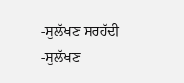-ਸੁਲੱਖਣ ਸਰਹੱਦੀ
-ਸੁਲੱਖਣ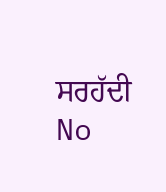ਸਰਹੱਦੀ
No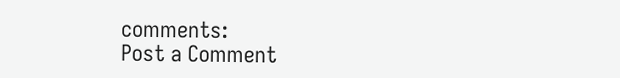comments:
Post a Comment